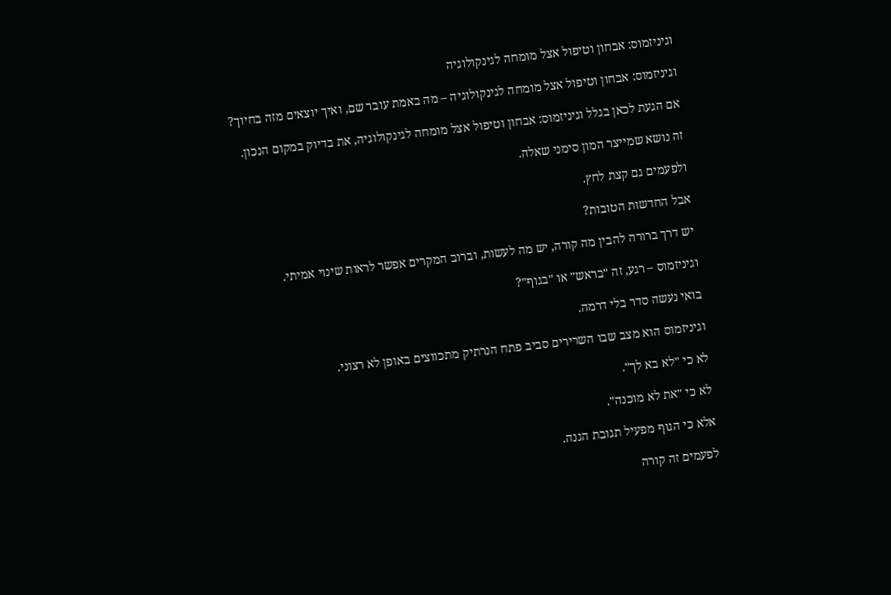וגיניזמוס: אבחון וטיפול אצל מומחה לגינקולוגיה

וגיניזמוס: אבחון וטיפול אצל מומחה לגינקולוגיה – מה באמת עובר שם, ואיך יוצאים מזה בחיוך?

אם הגעת לכאן בגלל וגיניזמוס: אבחון וטיפול אצל מומחה לגינקולוגיה, את בדיוק במקום הנכון.

זה נושא שמייצר המון סימני שאלה.

ולפעמים גם קצת לחץ.

אבל החדשות הטובות?

יש דרך ברורה להבין מה קורה, יש מה לעשות, וברוב המקרים אפשר לראות שינוי אמיתי.

וגיניזמוס – רגע, זה ״בראש״ או ״בגוף״?

בואי נעשה סדר בלי דרמה.

וגיניזמוס הוא מצב שבו השרירים סביב פתח הנרתיק מתכווצים באופן לא רצוני.

לא כי ״לא בא לך״.

לא כי ״את לא מוכנה״.

אלא כי הגוף מפעיל תגובת הגנה.

לפעמים זה קורה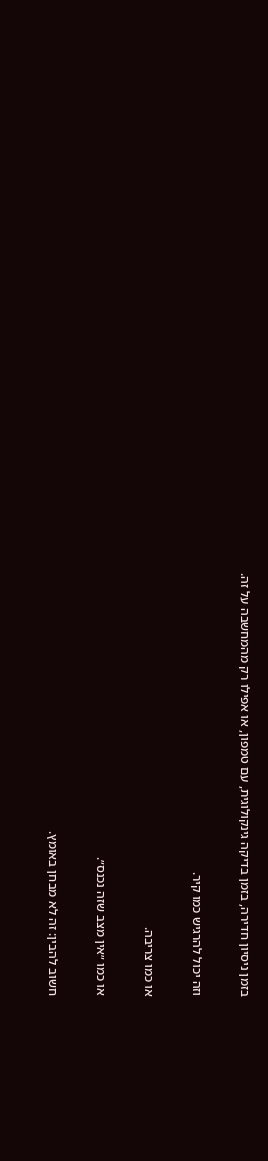בזמן ניסיון חדירה, בזמן בדיקה גינקולוגית, עם טמפון, או אפילו רק מהמחשבה על זה.

וזה יכול להרגיש כמו קיר.

או כמו צריבה.

או כמו ״אין מצב שזה נכנס״.

חשוב להבין: זה לא מבחן באומץ.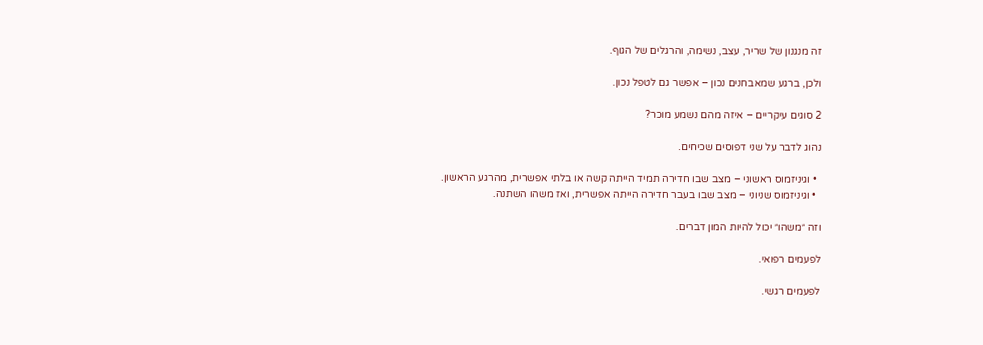זה מנגנון של שריר, עצב, נשימה, והרגלים של הגוף.

ולכן, ברגע שמאבחנים נכון – אפשר גם לטפל נכון.

2 סוגים עיקריים – איזה מהם נשמע מוכר?

נהוג לדבר על שני דפוסים שכיחים.

  • וגיניזמוס ראשוני – מצב שבו חדירה תמיד הייתה קשה או בלתי אפשרית, מהרגע הראשון.
  • וגיניזמוס שניוני – מצב שבו בעבר חדירה הייתה אפשרית, ואז משהו השתנה.

וזה ״משהו״ יכול להיות המון דברים.

לפעמים רפואי.

לפעמים רגשי.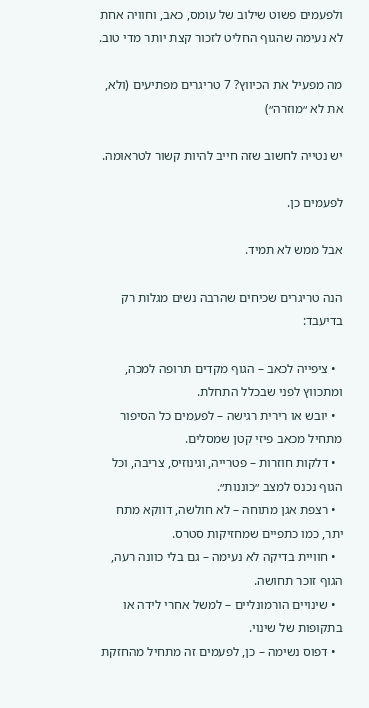ולפעמים פשוט שילוב של עומס, כאב, וחוויה אחת לא נעימה שהגוף החליט לזכור קצת יותר מדי טוב.

מה מפעיל את הכיווץ? 7 טריגרים מפתיעים (ולא, את לא ״מוזרה״)

יש נטייה לחשוב שזה חייב להיות קשור לטראומה.

לפעמים כן.

אבל ממש לא תמיד.

הנה טריגרים שכיחים שהרבה נשים מגלות רק בדיעבד:

  • ציפייה לכאב – הגוף מקדים תרופה למכה, ומתכווץ לפני שבכלל התחלת.
  • יובש או רירית רגישה – לפעמים כל הסיפור מתחיל מכאב פיזי קטן שמסלים.
  • דלקות חוזרות – פטרייה, וגינוזיס, צריבה, וכל הגוף נכנס למצב ״כוננות״.
  • רצפת אגן מתוחה – לא חולשה, דווקא מתח יתר, כמו כתפיים שמחזיקות סטרס.
  • חוויית בדיקה לא נעימה – גם בלי כוונה רעה, הגוף זוכר תחושה.
  • שינויים הורמונליים – למשל אחרי לידה או בתקופות של שינוי.
  • דפוס נשימה – כן, לפעמים זה מתחיל מהחזקת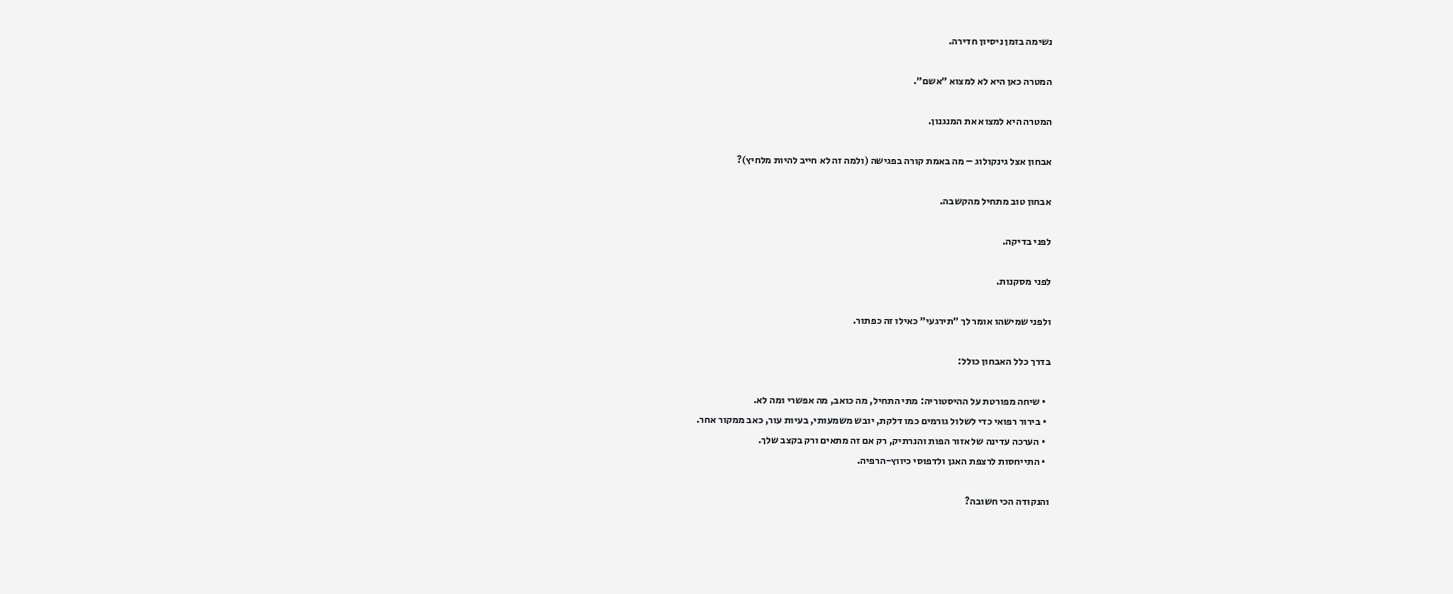נשימה בזמן ניסיון חדירה.

המטרה כאן היא לא למצוא ״אשם״.

המטרה היא למצוא את המנגנון.

אבחון אצל גינקולוג – מה באמת קורה בפגישה (ולמה זה לא חייב להיות מלחיץ)?

אבחון טוב מתחיל מהקשבה.

לפני בדיקה.

לפני מסקנות.

ולפני שמישהו אומר לך ״תירגעי״ כאילו זה כפתור.

בדרך כלל האבחון כולל:

  • שיחה מפורטת על ההיסטוריה: מתי התחיל, מה כואב, מה אפשרי ומה לא.
  • בירור רפואי כדי לשלול גורמים כמו דלקת, יובש משמעותי, בעיות עור, כאב ממקור אחר.
  • הערכה עדינה של אזור הפות והנרתיק, רק אם זה מתאים ורק בקצב שלך.
  • התייחסות לרצפת האגן ולדפוסי כיווץ-הרפיה.

והנקודה הכי חשובה?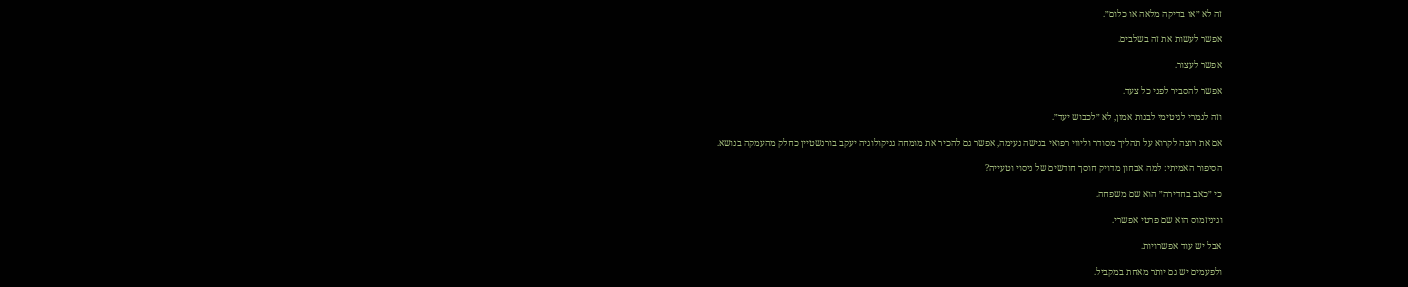זה לא ״או בדיקה מלאה או כלום״.

אפשר לעשות את זה בשלבים.

אפשר לעצור.

אפשר להסביר לפני כל צעד.

וזה לגמרי לגיטימי לבנות אמון, לא ״לכבוש יעד״.

אם את רוצה לקרוא על תהליך מסודר וליווי רפואי בגישה נעימה, אפשר גם להכיר את מומחה גניקולוגיה יעקב בורנשטיין כחלק מהעמקה בנושא.

הסיפור האמיתי: למה אבחון מדויק חוסך חודשים של ניסוי וטעייה?

כי ״כאב בחדירה״ הוא שם משפחה.

וגיניזמוס הוא שם פרטי אפשרי.

אבל יש עוד אפשרויות.

ולפעמים יש גם יותר מאחת במקביל.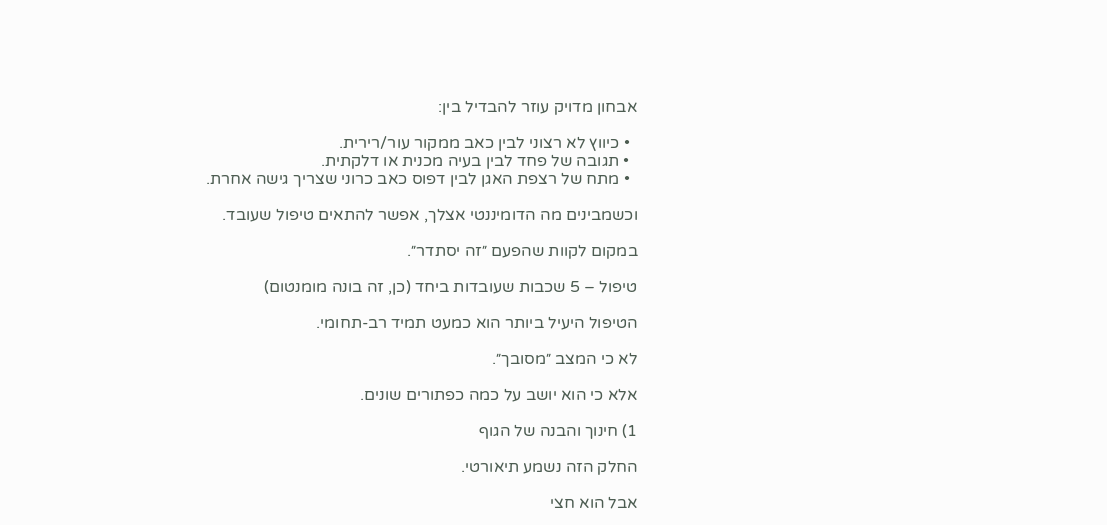אבחון מדויק עוזר להבדיל בין:

  • כיווץ לא רצוני לבין כאב ממקור עור/רירית.
  • תגובה של פחד לבין בעיה מכנית או דלקתית.
  • מתח של רצפת האגן לבין דפוס כאב כרוני שצריך גישה אחרת.

וכשמבינים מה הדומיננטי אצלך, אפשר להתאים טיפול שעובד.

במקום לקוות שהפעם ״זה יסתדר״.

טיפול – 5 שכבות שעובדות ביחד (כן, זה בונה מומנטום)

הטיפול היעיל ביותר הוא כמעט תמיד רב-תחומי.

לא כי המצב ״מסובך״.

אלא כי הוא יושב על כמה כפתורים שונים.

1) חינוך והבנה של הגוף

החלק הזה נשמע תיאורטי.

אבל הוא חצי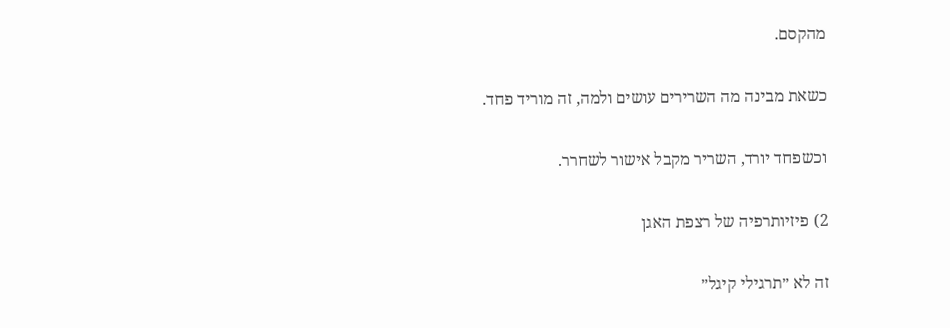מהקסם.

כשאת מבינה מה השרירים עושים ולמה, זה מוריד פחד.

וכשפחד יורד, השריר מקבל אישור לשחרר.

2) פיזיותרפיה של רצפת האגן

זה לא ״תרגילי קיגל״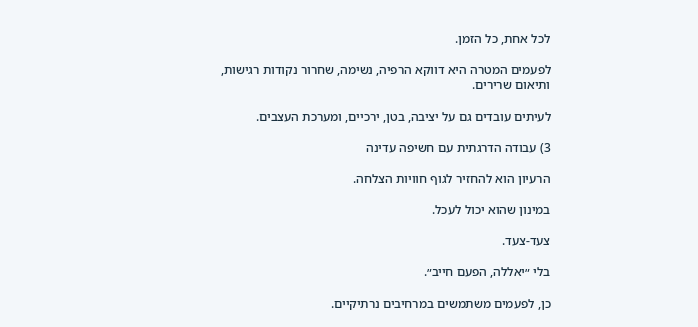לכל אחת, כל הזמן.

לפעמים המטרה היא דווקא הרפיה, נשימה, שחרור נקודות רגישות, ותיאום שרירים.

לעיתים עובדים גם על יציבה, בטן, ירכיים, ומערכת העצבים.

3) עבודה הדרגתית עם חשיפה עדינה

הרעיון הוא להחזיר לגוף חוויות הצלחה.

במינון שהוא יכול לעכל.

צעד-צעד.

בלי ״יאללה, הפעם חייב״.

כן, לפעמים משתמשים במרחיבים נרתיקיים.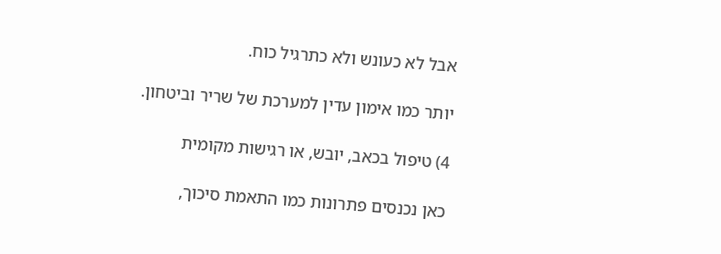אבל לא כעונש ולא כתרגיל כוח.

יותר כמו אימון עדין למערכת של שריר וביטחון.

4) טיפול בכאב, יובש, או רגישות מקומית

כאן נכנסים פתרונות כמו התאמת סיכוך,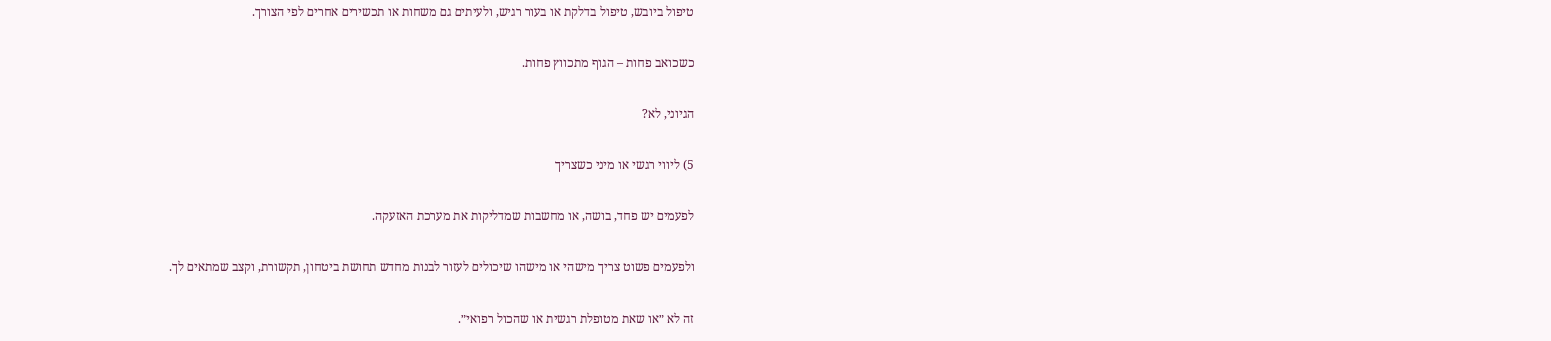טיפול ביובש, טיפול בדלקת או בעור רגיש, ולעיתים גם משחות או תכשירים אחרים לפי הצורך.

כשכואב פחות – הגוף מתכווץ פחות.

הגיוני, לא?

5) ליווי רגשי או מיני כשצריך

לפעמים יש פחד, בושה, או מחשבות שמדליקות את מערכת האזעקה.

ולפעמים פשוט צריך מישהי או מישהו שיכולים לעזור לבנות מחדש תחושת ביטחון, תקשורת, וקצב שמתאים לך.

זה לא ״או שאת מטופלת רגשית או שהכול רפואי״.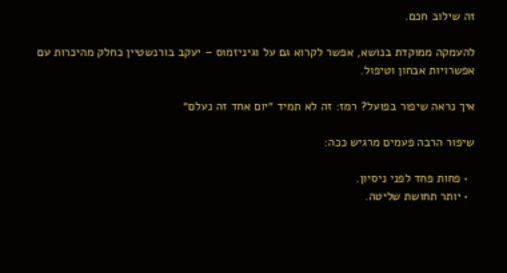זה שילוב חכם.

להעמקה ממוקדת בנושא, אפשר לקרוא גם על וגיניזמוס – יעקב בורנשטיין כחלק מהיכרות עם אפשרויות אבחון וטיפול.

איך נראה שיפור בפועל? רמז: זה לא תמיד ״יום אחד זה נעלם״

שיפור הרבה פעמים מרגיש ככה:

  • פחות פחד לפני ניסיון.
  • יותר תחושת שליטה.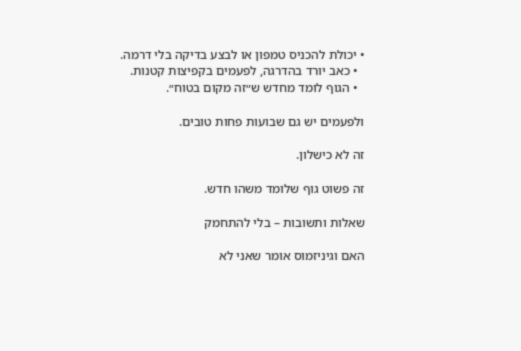• יכולת להכניס טמפון או לבצע בדיקה בלי דרמה.
  • כאב יורד בהדרגה, לפעמים בקפיצות קטנות.
  • הגוף לומד מחדש ש״זה מקום בטוח״.

ולפעמים יש גם שבועות פחות טובים.

זה לא כישלון.

זה פשוט גוף שלומד משהו חדש.

שאלות ותשובות – בלי להתחמק

האם וגיניזמוס אומר שאני לא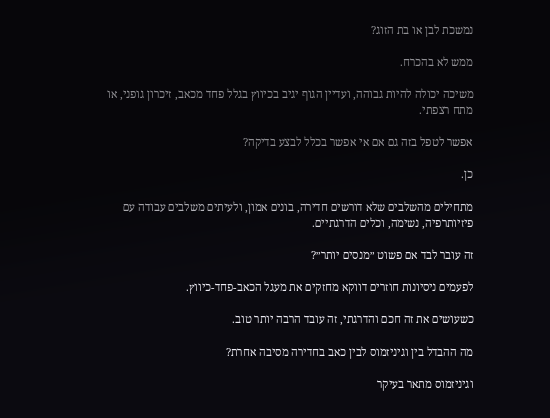נמשכת לבן או בת הזוג?

ממש לא בהכרח.

משיכה יכולה להיות גבוהה, ועדיין הגוף יגיב בכיווץ בגלל פחד מכאב, זיכרון גופני, או מתח רצפתי.

אפשר לטפל בזה גם אם אי אפשר בכלל לבצע בדיקה?

כן.

מתחילים מהשלבים שלא דורשים חדירה, בונים אמון, ולעיתים משלבים עבודה עם פיזיותרפיה, נשימה, וכלים הדרגתיים.

זה עובר לבד אם פשוט ״מנסים יותר״?

לפעמים ניסיונות חוזרים דווקא מחזקים את מעגל הכאב-פחד-כיווץ.

כשעושים את זה חכם והדרגתי, זה עובד הרבה יותר טוב.

מה ההבדל בין וגיניזמוס לבין כאב בחדירה מסיבה אחרת?

וגיניזמוס מתאר בעיקר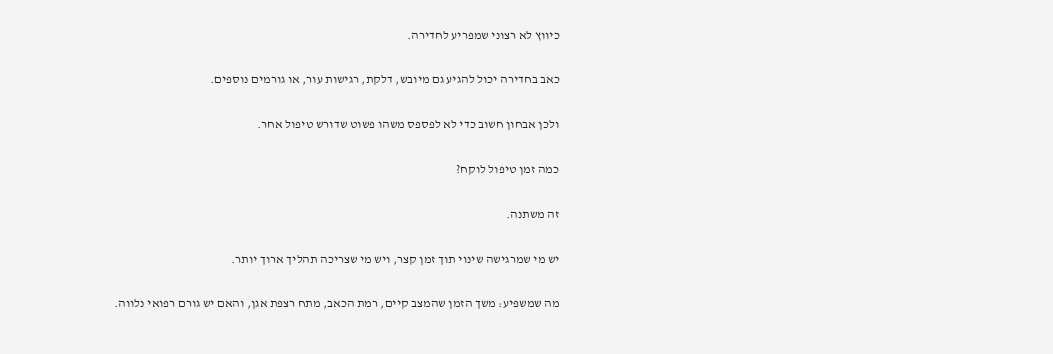כיווץ לא רצוני שמפריע לחדירה.

כאב בחדירה יכול להגיע גם מיובש, דלקת, רגישות עור, או גורמים נוספים.

ולכן אבחון חשוב כדי לא לפספס משהו פשוט שדורש טיפול אחר.

כמה זמן טיפול לוקח?

זה משתנה.

יש מי שמרגישה שינוי תוך זמן קצר, ויש מי שצריכה תהליך ארוך יותר.

מה שמשפיע: משך הזמן שהמצב קיים, רמת הכאב, מתח רצפת אגן, והאם יש גורם רפואי נלווה.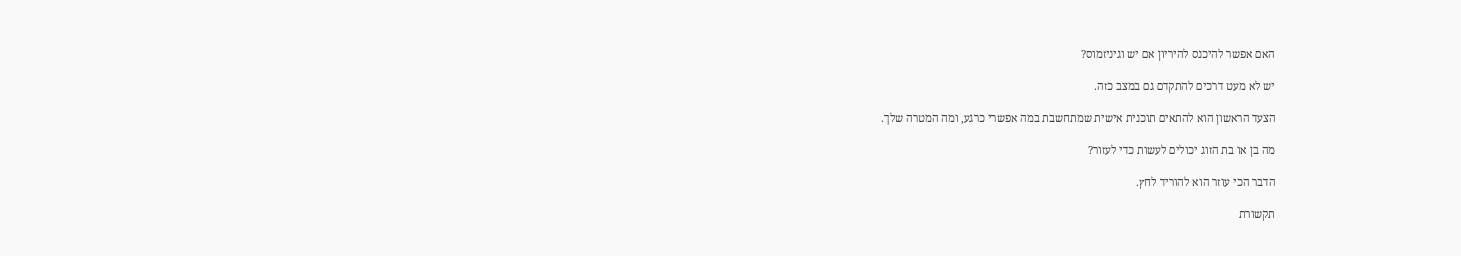האם אפשר להיכנס להיריון אם יש וגיניזמוס?

יש לא מעט דרכים להתקדם גם במצב כזה.

הצעד הראשון הוא להתאים תוכנית אישית שמתחשבת במה אפשרי כרגע, ומה המטרה שלך.

מה בן או בת הזוג יכולים לעשות כדי לעזור?

הדבר הכי עוזר הוא להוריד לחץ.

תקשורת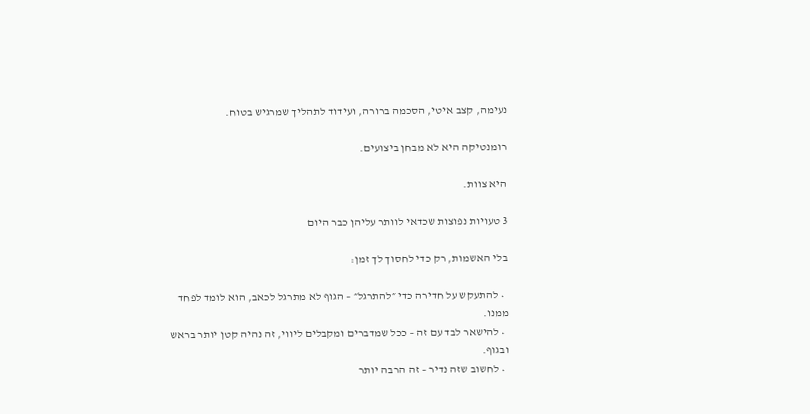נעימה, קצב איטי, הסכמה ברורה, ועידוד לתהליך שמרגיש בטוח.

רומנטיקה היא לא מבחן ביצועים.

היא צוות.

3 טעויות נפוצות שכדאי לוותר עליהן כבר היום

בלי האשמות, רק כדי לחסוך לך זמן:

  • להתעקש על חדירה כדי ״להתרגל״ – הגוף לא מתרגל לכאב, הוא לומד לפחד ממנו.
  • להישאר לבד עם זה – ככל שמדברים ומקבלים ליווי, זה נהיה קטן יותר בראש ובגוף.
  • לחשוב שזה נדיר – זה הרבה יותר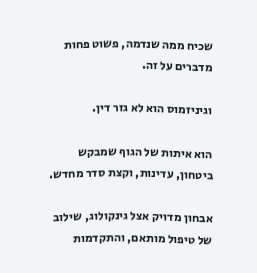שכיח ממה שנדמה, פשוט פחות מדברים על זה.

וגיניזמוס הוא לא גזר דין.

הוא איתות של הגוף שמבקש ביטחון, עדינות, וקצת סדר מחדש.

אבחון מדויק אצל גינקולוג, שילוב של טיפול מותאם, והתקדמות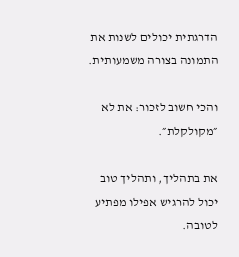הדרגתית יכולים לשנות את התמונה בצורה משמעותית.

והכי חשוב לזכור: את לא ״מקולקלת״.

את בתהליך, ותהליך טוב יכול להרגיש אפילו מפתיע לטובה.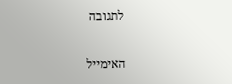לתגובה

האימייל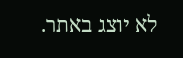לא יוצג באתר.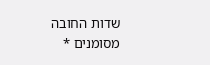שדות החובה מסומנים *